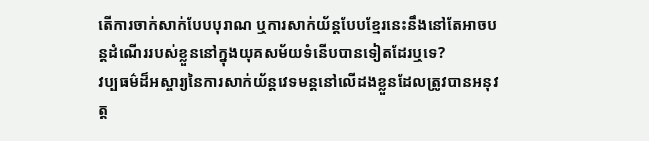តើការចាក់សាក់បែបបុរាណ ឬការសាក់យ័ន្តបែបខ្មែរនេះនឹងនៅតែអាចបន្តដំណើររបស់ខ្លួននៅក្នុងយុគសម័យទំនើបបានទៀតដែរឬទេ?
វប្បធម៌ដ៏អស្ចារ្យនៃការសាក់យ័ន្តវេទមន្តនៅលើដងខ្លួនដែលត្រូវបានអនុវត្ត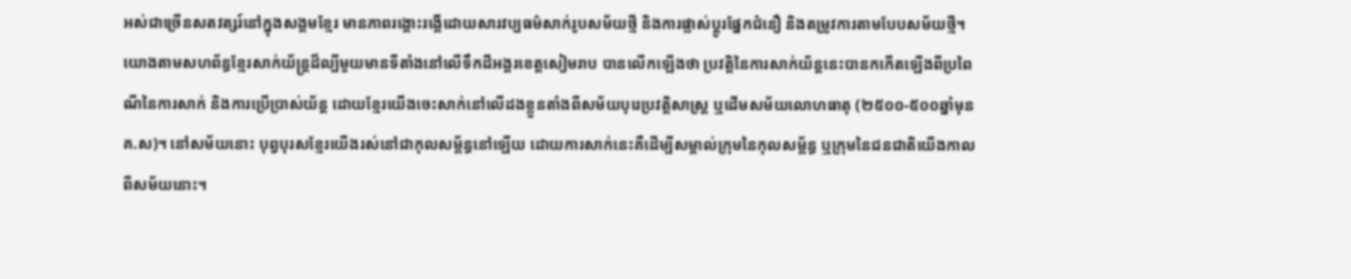អស់ជាច្រើនសតវត្សរ៍នៅក្នុងសង្គមខ្មែរ មានភាពរង្គោះរង្គើដោយសារវប្បធម៌សាក់រូបសម័យថ្មី និងការផ្លាស់ប្ដូរផ្នែកជំនឿ និងតម្រូវការតាមបែបសម័យថ្មី។
យោងតាមសហព័ន្ធខ្មែរសាក់យ័ន្ត្រដ៏ល្បីមួយមានទីតាំងនៅលើទឹកដីអង្គរខេត្តសៀមរាប បានលើកឡើងថា ប្រវត្តិនៃការសាក់យ័ន្តនេះបានកកើតឡើងពីប្រពៃណីនៃការសាក់ និងការប្រើប្រាស់យ័ន្ត ដោយខ្មែរយើងចេះសាក់នៅលើដងខ្លួនតាំងពីសម័យបុរេប្រវត្តិសាស្ត្រ ឬដើមសម័យលោហធាតុ (២៥០០-៥០០ឆ្នាំមុន គ.ស)។ នៅសម័យនោះ បុព្វបុរសខ្មែរយើងរស់នៅជាកុលសម្ព័ន្ធនៅឡើយ ដោយការសាក់នេះគឺដើម្បីសម្គាល់ក្រុមនៃកុលសម្ព័ន្ធ ឬក្រុមនៃជនជាតិយើងកាលពីសម័យនោះ។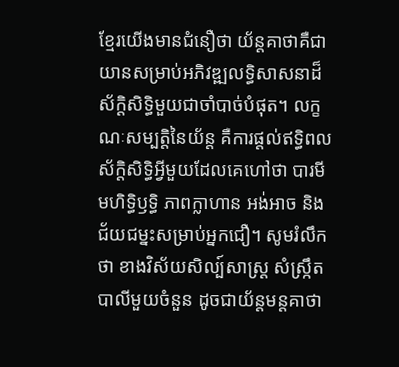ខ្មែរយើងមានជំនឿថា យ័ន្តគាថាគឺជាយានសម្រាប់អភិវឌ្ឍលទ្ធិសាសនាដ៏ស័ក្ដិសិទ្ធិមួយជាចាំបាច់បំផុត។ លក្ខណៈសម្បត្តិនៃយ័ន្ត គឺការផ្តល់ឥទ្ធិពលស័ក្ដិសិទ្ធិអ្វីមួយដែលគេហៅថា បារមី មហិទ្ធិឫទ្ធិ ភាពក្លាហាន អង់អាច និងជ័យជម្នះសម្រាប់អ្នកជឿ។ សូមរំលឹកថា ខាងវិស័យសិល្ប៍សាស្ត្រ សំស្ក្រឹតបាលីមួយចំនួន ដូចជាយ័ន្តមន្តគាថា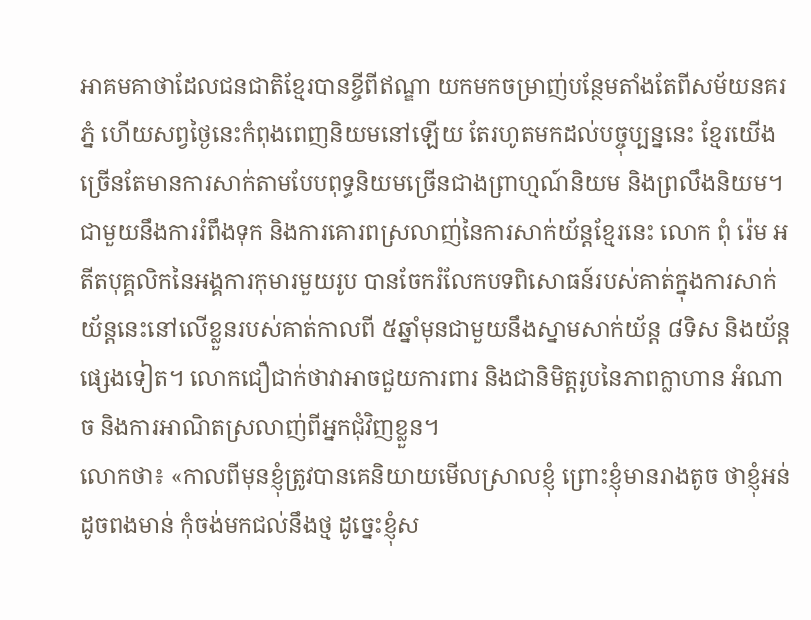អាគមគាថាដែលជនជាតិខ្មែរបានខ្ចីពីឥណ្ឌា យកមកចម្រាញ់បន្ថែមតាំងតែពីសម័យនគរភ្នំ ហើយសព្វថ្ងៃនេះកំពុងពេញនិយមនៅឡើយ តែរហូតមកដល់បច្ចុប្បន្ននេះ ខ្មែរយើងច្រើនតែមានការសាក់តាមបែបពុទ្ធនិយមច្រើនជាងព្រាហ្មណ៍និយម និងព្រលឹងនិយម។
ជាមួយនឹងការរំពឹងទុក និងការគោរពស្រលាញ់នៃការសាក់យ័ន្តខ្មែរនេះ លោក ពុំ រ៉េម អតីតបុគ្គលិកនៃអង្គការកុមារមួយរូប បានចែករំលែកបទពិសោធន៍របស់គាត់ក្នុងការសាក់យ័ន្តនេះនៅលើខ្លួនរបស់គាត់កាលពី ៥ឆ្នាំមុនជាមួយនឹងស្នាមសាក់យ័ន្ត ៨ទិស និងយ័ន្តផ្សេងទៀត។ លោកជឿជាក់ថាវាអាចជួយការពារ និងជានិមិត្តរូបនៃភាពក្លាហាន អំណាច និងការអាណិតស្រលាញ់ពីអ្នកជុំវិញខ្លួន។
លោកថា៖ «កាលពីមុនខ្ញុំត្រូវបានគេនិយាយមើលស្រាលខ្ញុំ ព្រោះខ្ញុំមានរាងតូច ថាខ្ញុំអន់ដូចពងមាន់ កុំចង់មកជល់នឹងថ្ម ដូច្នេះខ្ញុំស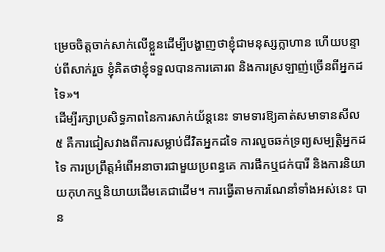ម្រេចចិត្តចាក់សាក់លើខ្លួនដើម្បីបង្ហាញថាខ្ញុំជាមនុស្សក្លាហាន ហើយបន្ទាប់ពីសាក់រួច ខ្ញុំគិតថាខ្ញុំទទួលបានការគោរព និងការស្រឡាញ់ច្រើនពីអ្នកដទៃ»។
ដើម្បីរក្សាប្រសិទ្ធភាពនៃការសាក់យ័ន្តនេះ ទាមទារឱ្យគាត់សមាទានសីល ៥ គឺការជៀសវាងពីការសម្លាប់ជីវិតអ្នកដទៃ ការលួចឆក់ទ្រព្យសម្បត្តិអ្នកដទៃ ការប្រព្រឹត្តអំពើអនាចារជាមួយប្រពន្ធគេ ការផឹកឬជក់បារី និងការនិយាយកុហកឬនិយាយដើមគេជាដើម។ ការធ្វើតាមការណែនាំទាំងអស់នេះ បាន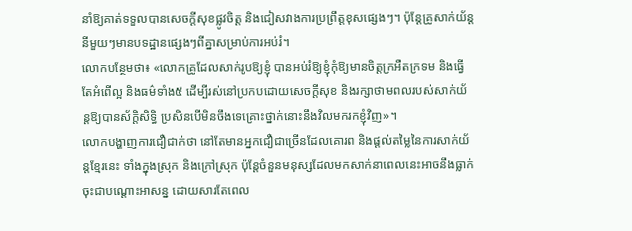នាំឱ្យគាត់ទទួលបានសេចក្តីសុខផ្លូវចិត្ត និងជៀសវាងការប្រព្រឹត្តខុសផ្សេងៗ។ ប៉ុន្តែគ្រូសាក់យ័ន្តនីមួយៗមានបទដ្ឋានផ្សេងៗពីគ្នាសម្រាប់ការអប់រំ។
លោកបន្ថែមថា៖ «លោកគ្រូដែលសាក់រូបឱ្យខ្ញុំ បានអប់រំឱ្យខ្ញុំកុំឱ្យមានចិត្តក្រអឺតក្រទម និងធ្វើតែអំពើល្អ និងធម៌ទាំង៥ ដើម្បីរស់នៅប្រកបដោយសេចក្តីសុខ និងរក្សាថាមពលរបស់សាក់យ័ន្តឱ្យបានស័ក្ដិសិទ្ធិ ប្រសិនបើមិនចឹងទេគ្រោះថ្នាក់នោះនឹងវិលមករកខ្ញុំវិញ»។
លោកបង្ហាញការជឿជាក់ថា នៅតែមានអ្នកជឿជាច្រើនដែលគោរព និងផ្ដល់តម្លៃនៃការសាក់យ័ន្តខ្មែរនេះ ទាំងក្នុងស្រុក និងក្រៅស្រុក ប៉ុន្តែចំនួនមនុស្សដែលមកសាក់នាពេលនេះអាចនឹងធ្លាក់ចុះជាបណ្ដោះអាសន្ន ដោយសារតែពេល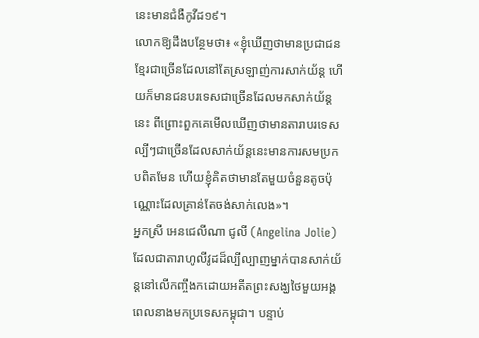នេះមានជំងឺកូវីដ១៩។
លោកឱ្យដឹងបន្ថែមថា៖ «ខ្ញុំឃើញថាមានប្រជាជនខ្មែរជាច្រើនដែលនៅតែស្រឡាញ់ការសាក់យ័ន្ត ហើយក៏មានជនបរទេសជាច្រើនដែលមកសាក់យ័ន្តនេះ ពីព្រោះពួកគេមើលឃើញថាមានតារាបរទេសល្បីៗជាច្រើនដែលសាក់យ័ន្តនេះមានការសមប្រកបពិតមែន ហើយខ្ញុំគិតថាមានតែមួយចំនួនតូចប៉ុណ្ណោះដែលគ្រាន់តែចង់សាក់លេង»។
អ្នកស្រី អេនជេលីណា ជូលី (Angelina Jolie) ដែលជាតារាហូលីវូដដ៏ល្បីល្បាញម្នាក់បានសាក់យ័ន្តនៅលើកញ្ចឹងកដោយអតីតព្រះសង្ឃថៃមួយអង្គ ពេលនាងមកប្រទេសកម្ពុជា។ បន្ទាប់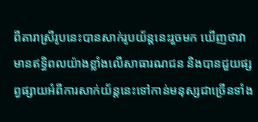ពីតារាស្រីរូបនេះបានសាក់រូបយ័ន្តនេះរួចមក ឃើញថាវាមានឥទ្ធិពលយ៉ាងខ្លាំងលើសាធារណជន និងបានជួយផ្សព្វផ្សាយអំពីការសាក់យ័ន្តនេះទៅកាន់មនុស្សជាច្រើនទាំង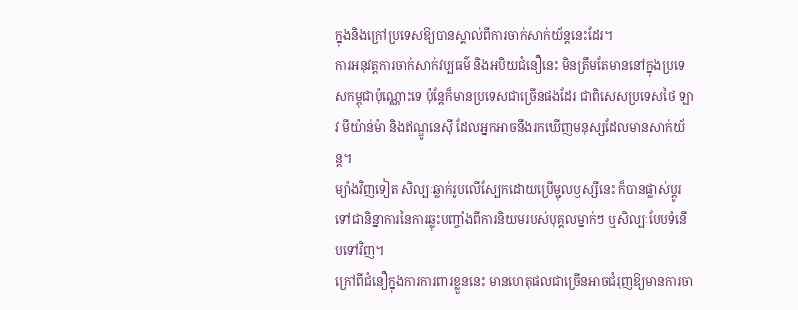ក្នុងនិងក្រៅប្រទេសឱ្យបានស្គាល់ពីការចាក់សាក់យ័ន្តនេះដែរ។
ការអនុវត្តការចាក់សាក់វប្បធម៌ និងអបិយជំនឿនេះ មិនត្រឹមតែមាននៅក្នុងប្រទេសកម្ពុជាប៉ុណ្ណោះទេ ប៉ុន្តែក៏មានប្រទេសជាច្រើនផងដែរ ជាពិសេសប្រទេសថៃ ឡាវ មីយ៉ាន់ម៉ា និងឥណ្ឌូនេស៊ី ដែលអ្នកអាចនឹងរកឃើញមនុស្សដែលមានសាក់យ័ន្ត។
ម្យ៉ាងវិញទៀត សិល្បៈឆ្លាក់រូបលើស្បែកដោយប្រើម្ជុលឫស្សីនេះ ក៏បានផ្លាស់ប្ដូរទៅជានិន្នាការនៃការឆ្លុះបញ្ចាំងពីការនិយមរបស់បុគ្គលម្នាក់ៗ ឬសិល្បៈបែបទំនើបទៅវិញ។
ក្រៅពីជំនឿក្នុងការការពារខ្លួននេះ មានហេតុផលជាច្រើនអាចជំរុញឱ្យមានការចា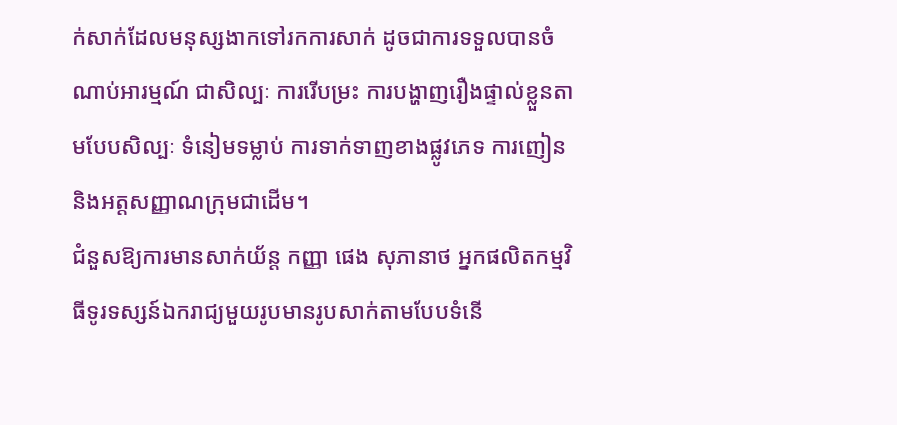ក់សាក់ដែលមនុស្សងាកទៅរកការសាក់ ដូចជាការទទួលបានចំណាប់អារម្មណ៍ ជាសិល្បៈ ការរើបម្រះ ការបង្ហាញរឿងផ្ទាល់ខ្លួនតាមបែបសិល្បៈ ទំនៀមទម្លាប់ ការទាក់ទាញខាងផ្លូវភេទ ការញៀន និងអត្តសញ្ញាណក្រុមជាដើម។
ជំនួសឱ្យការមានសាក់យ័ន្ត កញ្ញា ផេង សុភានាថ អ្នកផលិតកម្មវិធីទូរទស្សន៍ឯករាជ្យមួយរូបមានរូបសាក់តាមបែបទំនើ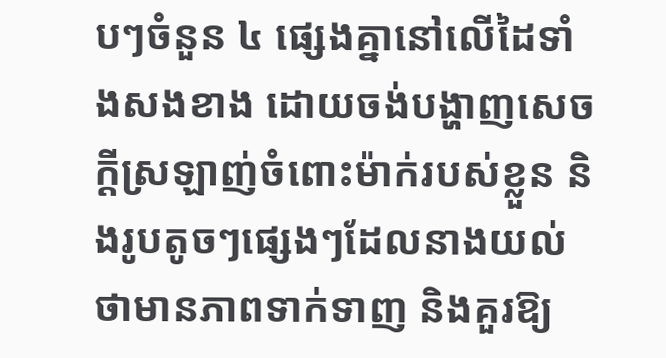បៗចំនួន ៤ ផ្សេងគ្នានៅលើដៃទាំងសងខាង ដោយចង់បង្ហាញសេចក្តីស្រឡាញ់ចំពោះម៉ាក់របស់ខ្លួន និងរូបតូចៗផ្សេងៗដែលនាងយល់ថាមានភាពទាក់ទាញ និងគួរឱ្យ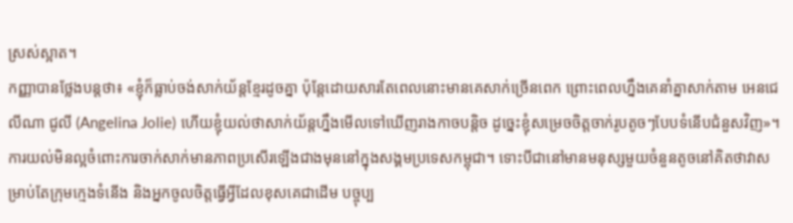ស្រស់ស្អាត។
កញ្ញាបានថ្លែងបន្តថា៖ «ខ្ញុំក៏ធ្លាប់ចង់សាក់យ័ន្តខ្មែរដូចគ្នា ប៉ុន្តែដោយសារតែពេលនោះមានគេសាក់ច្រើនពេក ព្រោះពេលហ្នឹងគេនាំគ្នាសាក់តាម អេនជេលីណា ជូលី (Angelina Jolie) ហើយខ្ញុំយល់ថាសាក់យ័ន្តហ្នឹងមើលទៅឃើញរាងកាចបន្តិច ដូច្នេះខ្ញុំសម្រេចចិត្តចាក់រូបតូចៗបែបទំនើបជំនួសវិញ»។
ការយល់មិនល្អចំពោះការចាក់សាក់មានភាពប្រសើរឡើងជាងមុននៅក្នុងសង្គមប្រទេសកម្ពុជា។ ទោះបីជានៅមានមនុស្សមួយចំនួនតូចនៅគិតថាវាសម្រាប់តែក្រុមក្មេងទំនើង និងអ្នកចូលចិត្តធ្វើអ្វីដែលខុសគេជាដើម បច្ចុប្ប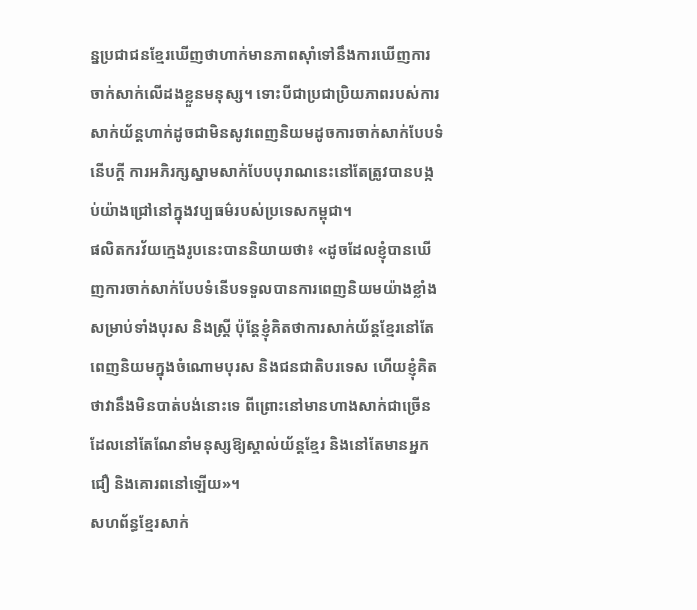ន្នប្រជាជនខ្មែរឃើញថាហាក់មានភាពស៊ាំទៅនឹងការឃើញការចាក់សាក់លើដងខ្លួនមនុស្ស។ ទោះបីជាប្រជាប្រិយភាពរបស់ការសាក់យ័ន្តហាក់ដូចជាមិនសូវពេញនិយមដូចការចាក់សាក់បែបទំនើបក្តី ការអភិរក្សស្នាមសាក់បែបបុរាណនេះនៅតែត្រូវបានបង្កប់យ៉ាងជ្រៅនៅក្នុងវប្បធម៌របស់ប្រទេសកម្ពុជា។
ផលិតករវ័យក្មេងរូបនេះបាននិយាយថា៖ «ដូចដែលខ្ញុំបានឃើញការចាក់សាក់បែបទំនើបទទួលបានការពេញនិយមយ៉ាងខ្លាំងសម្រាប់ទាំងបុរស និងស្ត្រី ប៉ុន្តែខ្ញុំគិតថាការសាក់យ័ន្តខ្មែរនៅតែពេញនិយមក្នុងចំណោមបុរស និងជនជាតិបរទេស ហើយខ្ញុំគិតថាវានឹងមិនបាត់បង់នោះទេ ពីព្រោះនៅមានហាងសាក់ជាច្រើនដែលនៅតែណែនាំមនុស្សឱ្យស្គាល់យ័ន្តខ្មែរ និងនៅតែមានអ្នកជឿ និងគោរពនៅឡើយ»។
សហព័ន្ធខ្មែរសាក់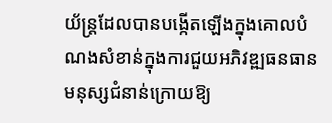យ័ន្ត្រដែលបានបង្កើតឡើងក្នុងគោលបំណងសំខាន់ក្នុងការជួយអភិវឌ្ឍធនធានមនុស្សជំនាន់ក្រោយឱ្យ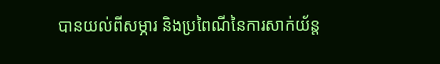បានយល់ពីសម្ភារ និងប្រពៃណីនៃការសាក់យ័ន្ត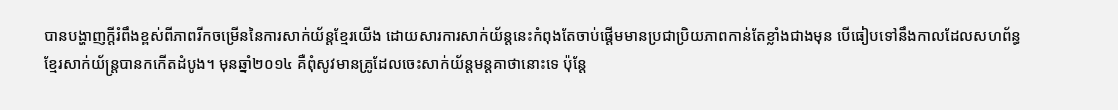បានបង្ហាញក្តីរំពឹងខ្ពស់ពីភាពរីកចម្រើននៃការសាក់យ័ន្តខ្មែរយើង ដោយសារការសាក់យ័ន្តនេះកំពុងតែចាប់ផ្តើមមានប្រជាប្រិយភាពកាន់តែខ្លាំងជាងមុន បើធៀបទៅនឹងកាលដែលសហព័ន្ធខ្មែរសាក់យ័ន្ត្របានកកើតដំបូង។ មុនឆ្នាំ២០១៤ គឺពុំសូវមានគ្រូដែលចេះសាក់យ័ន្តមន្តគាថានោះទេ ប៉ុន្តែ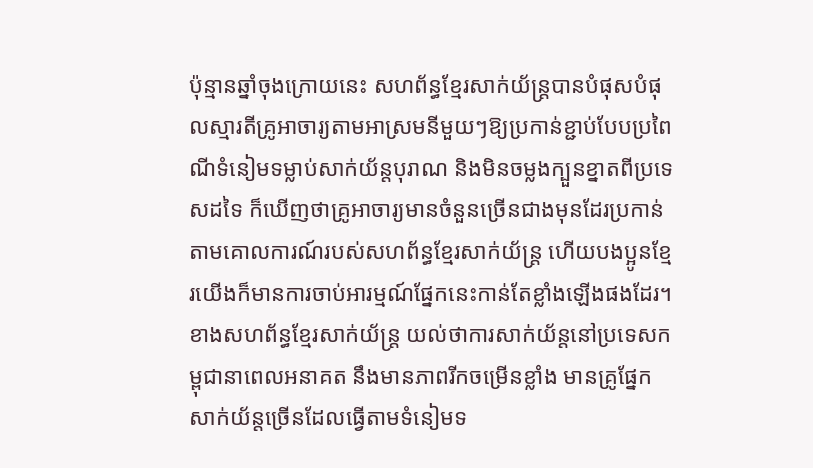ប៉ុន្មានឆ្នាំចុងក្រោយនេះ សហព័ន្ធខ្មែរសាក់យ័ន្ត្របានបំផុសបំផុលស្មារតីគ្រូអាចារ្យតាមអាស្រមនីមួយៗឱ្យប្រកាន់ខ្ជាប់បែបប្រពៃណីទំនៀមទម្លាប់សាក់យ័ន្តបុរាណ និងមិនចម្លងក្បួនខ្នាតពីប្រទេសដទៃ ក៏ឃើញថាគ្រូអាចារ្យមានចំនួនច្រើនជាងមុនដែរប្រកាន់តាមគោលការណ៍របស់សហព័ន្ធខ្មែរសាក់យ័ន្ត្រ ហើយបងប្អូនខ្មែរយើងក៏មានការចាប់អារម្មណ៍ផ្នែកនេះកាន់តែខ្លាំងឡើងផងដែរ។ ខាងសហព័ន្ធខ្មែរសាក់យ័ន្ត្រ យល់ថាការសាក់យ័ន្តនៅប្រទេសកម្ពុជានាពេលអនាគត នឹងមានភាពរីកចម្រើនខ្លាំង មានគ្រូផ្នែកសាក់យ័ន្តច្រើនដែលធ្វើតាមទំនៀមទ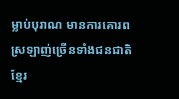ម្លាប់បុរាណ មានការគោរពស្រឡាញ់ច្រើនទាំងជនជាតិខ្មែរ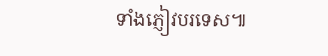ទាំងភ្ញៀវបរទេស៕